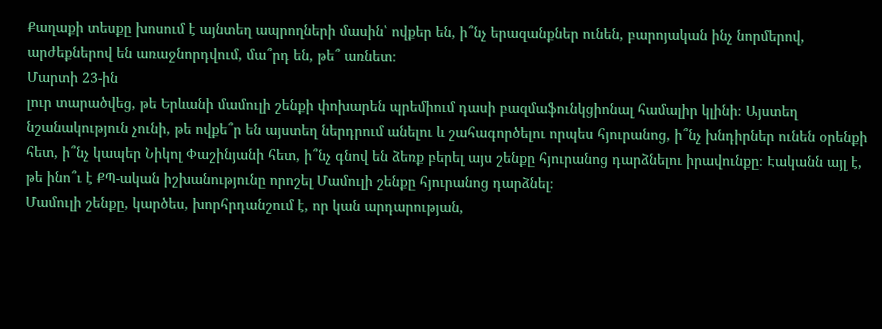Քաղաքի տեսքը խոսում է այնտեղ ապրողների մասին՝ ովքեր են, ի՞նչ երազանքներ ունեն, բարոյական ինչ նորմերով, արժեքներով են առաջնորդվում, մա՞րդ են, թե՞ առնետ։
Մարտի 23-ին
լուր տարածվեց, թե Երևանի մամուլի շենքի փոխարեն պրեմիում դասի բազմաֆունկցիոնալ համալիր կլինի։ Այստեղ նշանակություն չունի, թե ովքե՞ր են այստեղ ներդրում անելու և շահագործելու որպես հյուրանոց, ի՞նչ խնդիրներ ունեն օրենքի հետ, ի՞նչ կապեր Նիկոլ Փաշինյանի հետ, ի՞նչ գնով են ձեռք բերել այս շենքը հյուրանոց դարձնելու իրավունքը։ Էականն այլ է, թե ինո՞ւ է ՔՊ-ական իշխանությունը որոշել Մամուլի շենքը հյուրանոց դարձնել։
Մամուլի շենքը, կարծես, խորհրդանշում է, որ կան արդարության,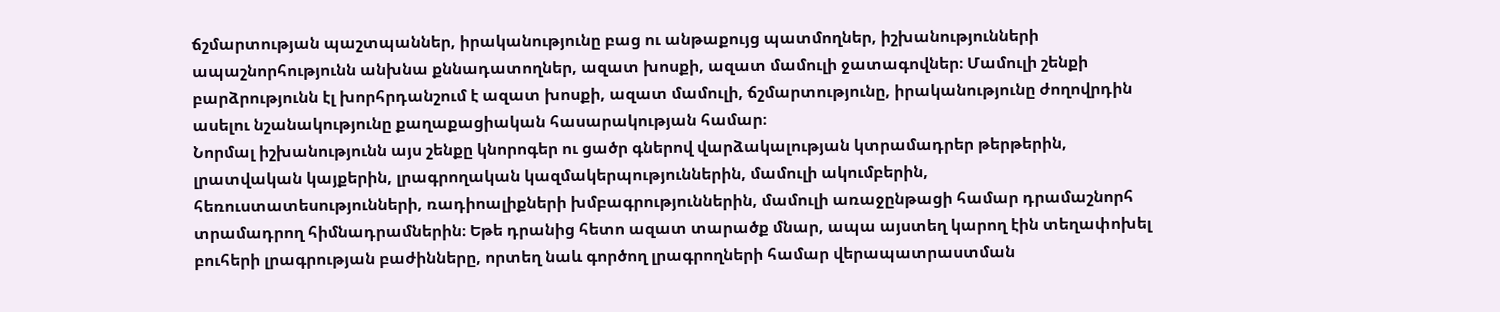ճշմարտության պաշտպաններ, իրականությունը բաց ու անթաքույց պատմողներ, իշխանությունների ապաշնորհությունն անխնա քննադատողներ, ազատ խոսքի, ազատ մամուլի ջատագովներ։ Մամուլի շենքի բարձրությունն էլ խորհրդանշում է ազատ խոսքի, ազատ մամուլի, ճշմարտությունը, իրականությունը ժողովրդին ասելու նշանակությունը քաղաքացիական հասարակության համար։
Նորմալ իշխանությունն այս շենքը կնորոգեր ու ցածր գներով վարձակալության կտրամադրեր թերթերին, լրատվական կայքերին, լրագրողական կազմակերպություններին, մամուլի ակումբերին, հեռուստատեսությունների, ռադիոալիքների խմբագրություններին, մամուլի առաջընթացի համար դրամաշնորհ տրամադրող հիմնադրամներին։ Եթե դրանից հետո ազատ տարածք մնար, ապա այստեղ կարող էին տեղափոխել բուհերի լրագրության բաժինները, որտեղ նաև գործող լրագրողների համար վերապատրաստման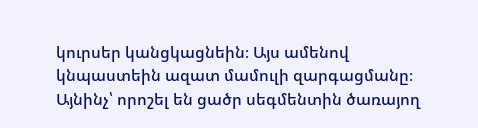կուրսեր կանցկացնեին։ Այս ամենով կնպաստեին ազատ մամուլի զարգացմանը։ Այնինչ՝ որոշել են ցածր սեգմենտին ծառայող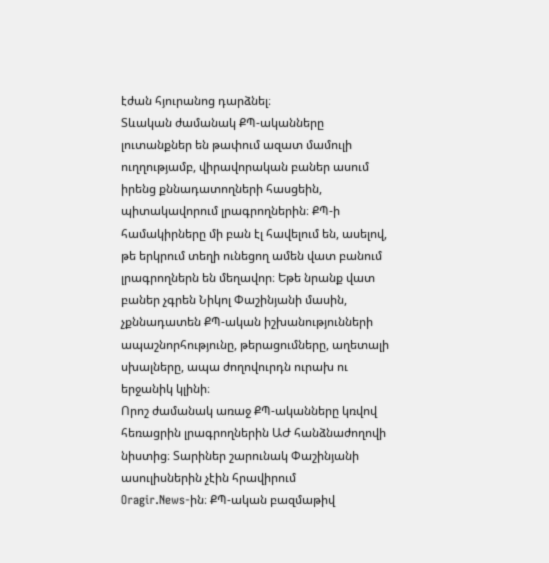էժան հյուրանոց դարձնել։
Տևական ժամանակ ՔՊ-ականները լուտանքներ են թափում ազատ մամուլի ուղղությամբ, վիրավորական բաներ ասում իրենց քննադատողների հասցեին, պիտակավորում լրագրողներին։ ՔՊ-ի համակիրները մի բան էլ հավելում են, ասելով, թե երկրում տեղի ունեցող ամեն վատ բանում լրագրողներն են մեղավոր։ Եթե նրանք վատ բաներ չգրեն Նիկոլ Փաշինյանի մասին, չքննադատեն ՔՊ-ական իշխանությունների ապաշնորհությունը, թերացումները, աղետալի սխալները, ապա ժողովուրդն ուրախ ու երջանիկ կլինի։
Որոշ ժամանակ առաջ ՔՊ-ականները կռվով հեռացրին լրագրողներին ԱԺ հանձնաժողովի նիստից։ Տարիներ շարունակ Փաշինյանի ասուլիսներին չէին հրավիրում
Oragir.News-ին։ ՔՊ-ական բազմաթիվ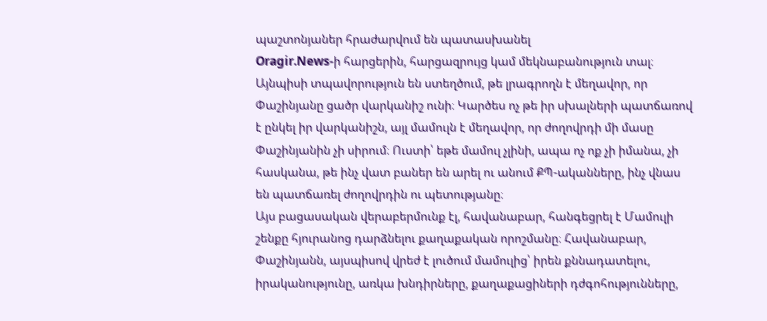պաշտոնյաներ հրաժարվում են պատասխանել
Oragir.News-ի հարցերին, հարցազրույց կամ մեկնաբանություն տալ։
Այնպիսի տպավորություն են ստեղծում, թե լրագրողն է մեղավոր, որ Փաշինյանը ցածր վարկանիշ ունի։ Կարծես ոչ թե իր սխալների պատճառով է ընկել իր վարկանիշն, այլ մամուլն է մեղավոր, որ ժողովրդի մի մասը Փաշինյանին չի սիրում։ Ուստի՝ եթե մամուլ չլինի, ապա ոչ ոք չի իմանա, չի հասկանա, թե ինչ վատ բաներ են արել ու անում ՔՊ-ականները, ինչ վնաս են պատճառել ժողովրդին ու պետությանը։
Այս բացասական վերաբերմունք էլ, հավանաբար, հանգեցրել է Մամուլի շենքը հյուրանոց դարձնելու քաղաքական որոշմանը։ Հավանաբար, Փաշինյանն, այսպիսով վրեժ է լուծում մամուլից՝ իրեն քննադատելու, իրականությունը, առկա խնդիրները, քաղաքացիների դժգոհությունները,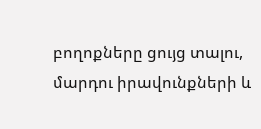բողոքները ցույց տալու, մարդու իրավունքների և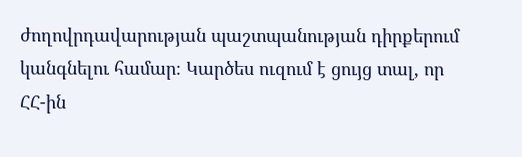ժողովրդավարության պաշտպանության դիրքերում կանգնելու համար։ Կարծես ուզում է ցույց տալ, որ ՀՀ-ին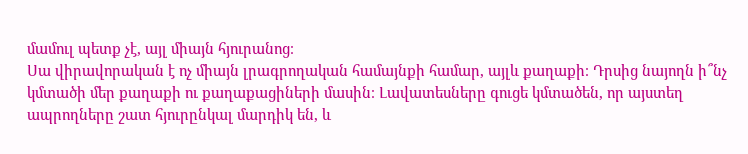մամուլ պետք չէ, այլ միայն հյուրանոց։
Սա վիրավորական է ոչ միայն լրագրողական համայնքի համար, այլև քաղաքի։ Դրսից նայողն ի՞նչ կմտածի մեր քաղաքի ու քաղաքացիների մասին։ Լավատեսները գուցե կմտածեն, որ այստեղ ապրողները շատ հյուրընկալ մարդիկ են, և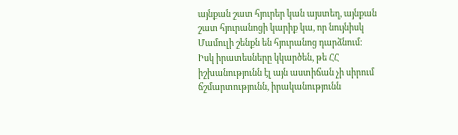այնքան շատ հյուրեր կան այստեղ, այնքան շատ հյուրանոցի կարիք կա, որ նույնիսկ Մամուլի շենքն են հյուրանոց դարձնում։
Իսկ իրատեսները կկարծեն, թե ՀՀ իշխանությունն էլ այն աստիճան չի սիրում ճշմարտությունն, իրականությունն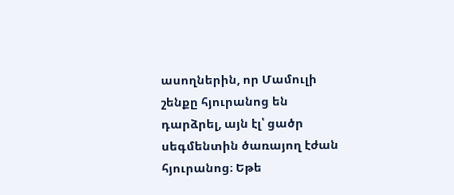ասողներին, որ Մամուլի շենքը հյուրանոց են դարձրել, այն էլ՝ ցածր սեգմենտին ծառայող էժան հյուրանոց։ Եթե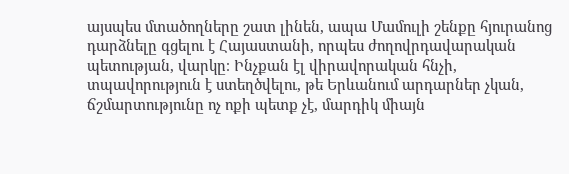այսպես մտածողները շատ լինեն, ապա Մամուլի շենքը հյուրանոց դարձնելը գցելու է Հայաստանի, որպես ժողովրդավարական պետության, վարկը։ Ինչքան էլ վիրավորական հնչի, տպավորություն է ստեղծվելու, թե Երևանում արդարներ չկան, ճշմարտությունը ոչ ոքի պետք չէ, մարդիկ միայն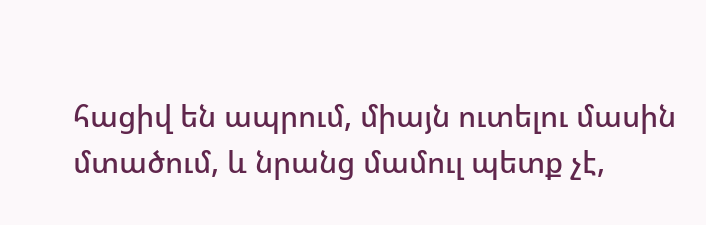հացիվ են ապրում, միայն ուտելու մասին մտածում, և նրանց մամուլ պետք չէ,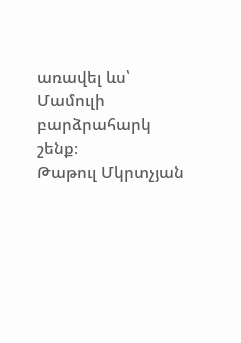առավել ևս՝ Մամուլի բարձրահարկ շենք։
Թաթուլ Մկրտչյան